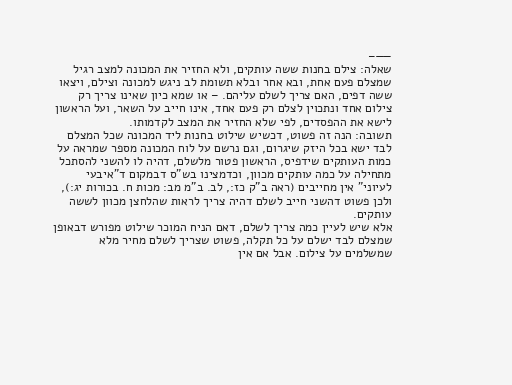——–
שאלה: צילם בחנות ששה עותקים, ולא החזיר את המכונה למצב רגיל שמצלם פעם אחת, ובא אחר ובלא תשומת לב ניגש למכונה וצילם, ויצאו ששה דפים, האם צריך לשלם עליהם. – או שמא כיון שאינו צריך רק צילום אחד ונתכוין לצלם רק פעם אחד, אינו חייב על השאר, ועל הראשון לישא את ההפסדים, לפי שלא החזיר את המצב לקדמותו.
תשובה: הנה זה פשוט, דכשיש שילוט בחנות ליד המכונה שכל המצלם לבד ישא בכל היזק שיגרום, וגם נרשם על לוח המכונה מספר שמראה על כמות העותקים שידפיס, הראשון פטור מלשלם, דהיה לו להשני להסתכל מתחילה על כמה עותקים מכוון, וכדמצינו בש"ס דבמקום ד"איבעי לעיוני" אין מחייבים (ראה ב"ק כז:, לב. ב"מ מב: מכות ח. בכורות יג:), ולכן פשוט דהשני חייב לשלם דהיה צריך לראות שהלחצן מכוון לששה עותקים.
אלא שיש לעיין כמה צריך לשלם, דאם הניח המוכר שילוט מפורש דבאופן שמצלם לבד ישלם על כל תקלה, פשוט שצריך לשלם מחיר מלא שמשלמים על צילום. אבל אם אין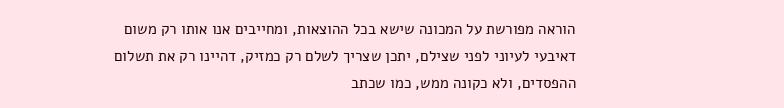הוראה מפורשת על המכונה שישא בכל ההוצאות, ומחייבים אנו אותו רק משום דאיבעי לעיוני לפני שצילם, יתכן שצריך לשלם רק כמזיק, דהיינו רק את תשלום ההפסדים, ולא כקונה ממש, כמו שכתב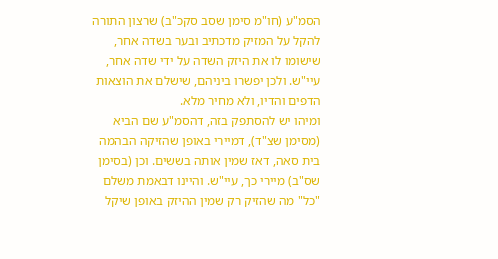הסמ"ע (חו"מ סימן שסב סקכ"ב) שרצון התורה להקל על המזיק מדכתיב ובער בשדה אחר, שישומו לו את היזק השדה על ידי שדה אחר, עיי"ש. ולכן יפשרו ביניהם, שישלם את הוצאות הדפים והדיו, ולא מחיר מלא.
ומיהו יש להסתפק בזה, דהסמ"ע שם הביא (מסימן שצ"ד), דמיירי באופן שהזיקה הבהמה בית סאה, דאז שמין אותה בששים. וכן (בסימן שס"ב) מיירי כך, עיי"ש. והיינו דבאמת משלם "כל" מה שהזיק רק שמין ההיזק באופן שיקל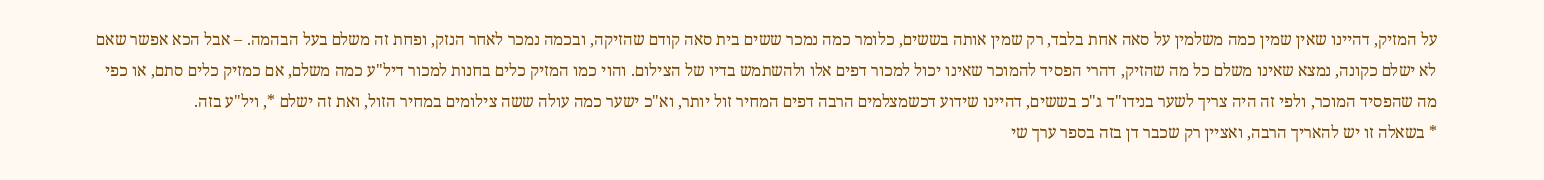על המזיק, דהיינו שאין שמין כמה משלמין על סאה אחת בלבד, רק שמין אותה בששים, כלומר כמה נמכר ששים בית סאה קודם שהזיקה, ובכמה נמכר לאחר הנזק, ופחת זה משלם בעל הבהמה. – אבל הכא אפשר שאם לא ישלם כקונה, נמצא שאינו משלם כל מה שהזיק, דהרי הפסיד להמוכר שאינו יכול למכור דפים אלו ולהשתמש בדיו של הצילום. והוי כמו המזיק כלים בחנות למכור דיל"ע כמה משלם, אם כמזיק כלים סתם, או כפי מה שהפסיד המוכר, ולפי זה היה צריך לשער בנידו"ד ג"כ בששים, דהיינו שידוע דכשמצלמים הרבה דפים המחיר זול יותר, וא"כ ישער כמה עולה ששה צילומים במחיר הזול, ואת זה ישלם *, ויל"ע בזה.
* בשאלה זו יש להאריך הרבה, ואציין רק שכבר דן בזה בספר ערך שי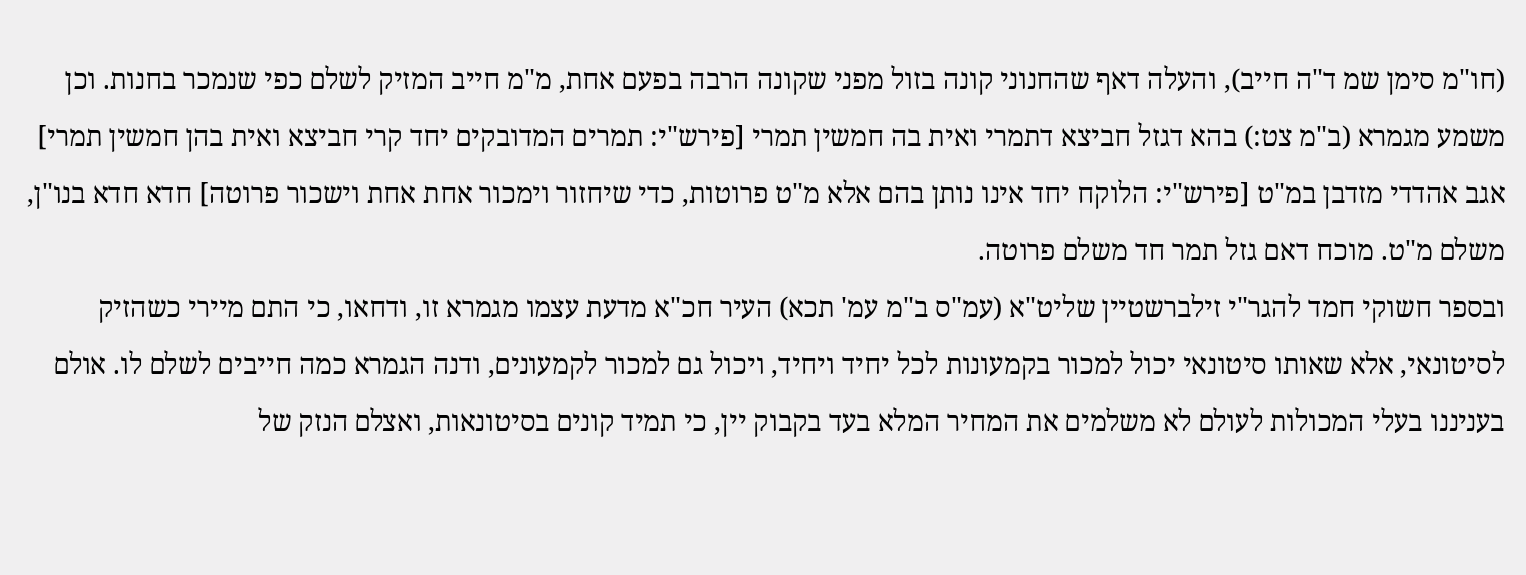(חו"מ סימן שמ ד"ה חייב), והעלה דאף שהחנוני קונה בזול מפני שקונה הרבה בפעם אחת, מ"מ חייב המזיק לשלם כפי שנמכר בחנות. וכן משמע מגמרא (ב"מ צט:) בהא דגזל חביצא דתמרי ואית בה חמשין תמרי [פירש"י: תמרים המדובקים יחד קרי חביצא ואית בהן חמשין תמרי] אגב אהדדי מזדבן במ"ט [פירש"י: הלוקח יחד אינו נותן בהם אלא מ"ט פרוטות, כדי שיחזור וימכור אחת אחת וישכור פרוטה] חדא חדא בנו"ן, משלם מ"ט. מוכח דאם גזל תמר חד משלם פרוטה.
ובספר חשוקי חמד להגר"י זילברשטיין שליט"א (עמ"ס ב"מ עמ' תכא) העיר חכ"א מדעת עצמו מגמרא זו, ודחאו, כי התם מיירי כשהזיק לסיטונאי, אלא שאותו סיטונאי יכול למכור בקמעונות לכל יחיד ויחיד, ויכול גם למכור לקמעונים, ודנה הגמרא כמה חייבים לשלם לו. אולם בעניננו בעלי המכולות לעולם לא משלמים את המחיר המלא בעד בקבוק יין, כי תמיד קונים בסיטונאות, ואצלם הנזק של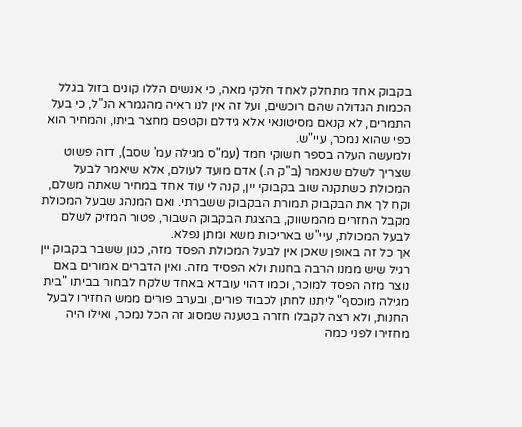בקבוק אחד מתחלק לאחד חלקי מאה, כי אנשים הללו קונים בזול בגלל הכמות הגדולה שהם רוכשים, ועל זה אין לנו ראיה מהגמרא הנ"ל, כי בעל התמרים, לא קנאם מסיטונאי אלא גידלם וקטפם מחצר ביתו, והמחיר הוא כפי שהוא נמכר, עיי"ש.
ולמעשה העלה בספר חשוקי חמד (עמ"ס מגילה עמ' שסב), דזה פשוט שצריך לשלם שנאמר (ב"ק ה.) אדם מועד לעולם, אלא שיאמר לבעל המכולת כשתקנה שוב בקבוקי יין, קנה לי עוד אחד במחיר שאתה משלם, וקח לך את הבקבוק תמורת הבקבוק ששברתי. ואם המנהג שבעל המכולת מקבל החזרים מהמשווק, בהצגת הבקבוק השבור, פטור המזיק לשלם לבעל המכולת, עיי"ש באריכות משא ומתן נפלא.
אך כל זה באופן שאכן אין לבעל המכולת הפסד מזה, כגון ששבר בקבוק יין רגיל שיש ממנו הרבה בחנות ולא הפסיד מזה. ואין הדברים אמורים באם נוצר מזה הפסד למוכר, וכמו דהוי עובדא באחד שלקח לבחור בביתו "בית מגילה מוכסף" ליתנו לחתן לכבוד פורים, ובערב פורים ממש החזירו לבעל החנות, ולא רצה לקבלו חזרה בטענה שמסוג זה הכל נמכר, ואילו היה מחזירו לפני כמה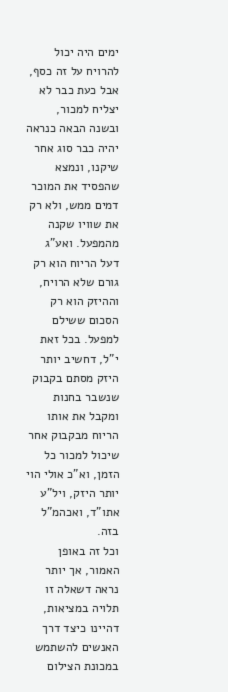ימים היה יכול להרויח על זה כסף, אבל כעת כבר לא יצליח למכור, ובשנה הבאה כנראה יהיה כבר סוג אחר שיקנו, ונמצא שהפסיד את המוכר דמים ממש, ולא רק את שוויו שקנה מהמפעל. ואע"ג דעל הריוח הוא רק גורם שלא הרויח, וההיזק הוא רק הסכום ששילם למפעל. בכל זאת י"ל, דחשיב יותר היזק מסתם בקבוק שנשבר בחנות ומקבל את אותו הריוח מבקבוק אחר שיכול למכור כל הזמן, וא"כ אולי הוי יותר היזק, ויל"ע אתו"ד, ואכהמ"ל בזה.
וכל זה באופן האמור, אך יותר נראה דשאלה זו תלויה במציאות, דהיינו כיצד דרך האנשים להשתמש במכונת הצילום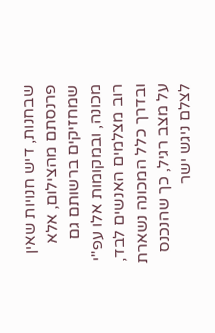שבחנות, דיש חנויות שאין פרנסתם מהצילום, אלא שמחזיקים ברשותם גם מכונה, ובמקומות אלו עפ"י רוב מצלמים האנשים לבד, ובדרך כלל המכונה נשארת על מצב רגיל, כך שהנכנס לצלם ניגש ישר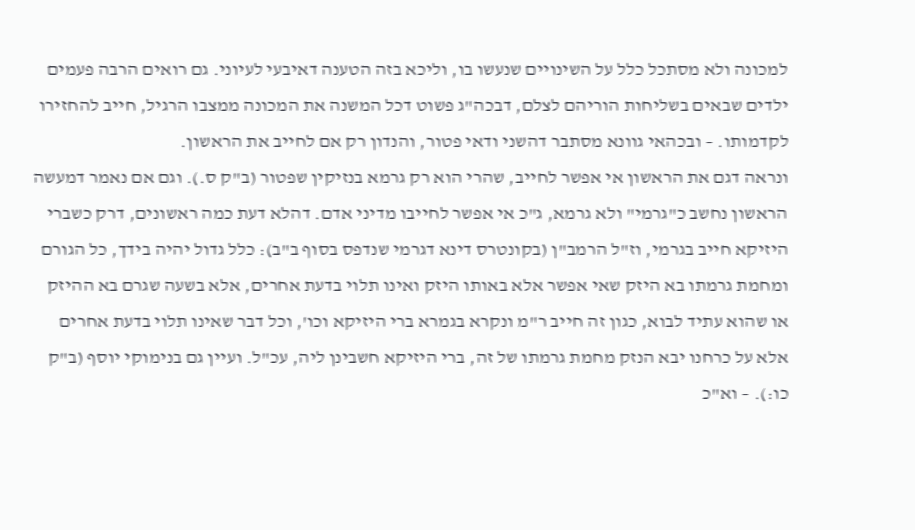למכונה ולא מסתכל כלל על השינויים שנעשו בו, וליכא בזה הטענה דאיבעי לעיוני. גם רואים הרבה פעמים ילדים שבאים בשליחות הוריהם לצלם, דבכה"ג פשוט דכל המשנה את המכונה ממצבו הרגיל, חייב להחזירו לקדמותו. – ובכהאי גוונא מסתבר דהשני ודאי פטור, והנדון רק אם לחייב את הראשון.
ונראה דגם את הראשון אי אפשר לחייב, שהרי הוא רק גרמא בנזיקין שפטור (ב"ק ס.). וגם אם נאמר דמעשה הראשון נחשב כ"גרמי" ולא גרמא, ג"כ אי אפשר לחייבו מדיני אדם. דהלא דעת כמה ראשונים, דרק כשברי היזיקא חייב בגרמי, וז"ל הרמב"ן (בקונטרס דינא דגרמי שנדפס בסוף ב"ב): כלל גדול יהיה בידך, כל הגורם ומחמת גרמתו בא היזק שאי אפשר אלא באותו היזק ואינו תלוי בדעת אחרים, אלא בשעה שגרם בא ההיזק או שהוא עתיד לבוא, כגון זה חייב ר"מ ונקרא בגמרא ברי היזיקא וכו', וכל דבר שאינו תלוי בדעת אחרים אלא על כרחנו יבא הנזק מחמת גרמתו של זה, ברי היזיקא חשבינן ליה, עכ"ל. ועיין גם בנימוקי יוסף (ב"ק כו:). – וא"כ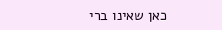כאן שאינו ברי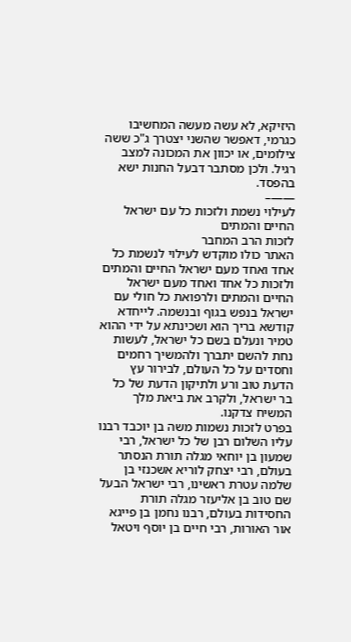היזיקא, לא עשה מעשה המחשיבו כגרמי, דאפשר שהשני יצטרך ג"כ ששה צילומים, או יכוון את המכונה למצב רגיל. ולכן מסתבר דבעל החנות ישא בהפסד.
——–
לעילוי נשמת ולזכות כל עם ישראל החיים והמתים
לזכות הרב המחבר
האתר כולו מוקדש לעילוי לנשמת כל אחד ואחד מעם ישראל החיים והמתים ולזכות כל אחד ואחד מעם ישראל החיים והמתים ולרפואת כל חולי עם ישראל בנפש בגוף ובנשמה. לייחדא קודשא בריך הוא ושכינתא על ידי ההוא טמיר ונעלם בשם כל ישראל, לעשות נחת להשם יתברך ולהמשיך רחמים וחסדים על כל העולם, לבירור עץ הדעת טוב ורע ולתיקון הדעת של כל בר ישראל, ולקרב את ביאת מלך המשיח צדקנו.
בפרט לזכות נשמות משה בן יוכבד רבנו עליו השלום רבן של כל ישראל, רבי שמעון בן יוחאי מגלה תורת הנסתר בעולם, רבי יצחק לוריא אשכנזי בן שלמה עטרת ראשינו, רבי ישראל הבעל שם טוב בן אליעזר מגלה תורת החסידות בעולם, רבנו נחמן בן פייגא אור האורות, רבי חיים בן יוסף ויטאל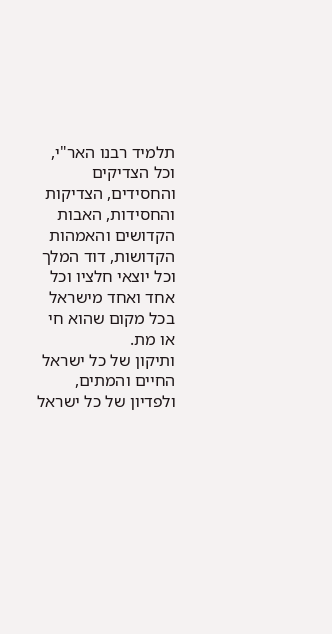תלמיד רבנו האר"י, וכל הצדיקים והחסידים, הצדיקות והחסידות, האבות הקדושים והאמהות הקדושות, דוד המלך וכל יוצאי חלציו וכל אחד ואחד מישראל בכל מקום שהוא חי או מת.
ותיקון של כל ישראל החיים והמתים, ולפדיון של כל ישראל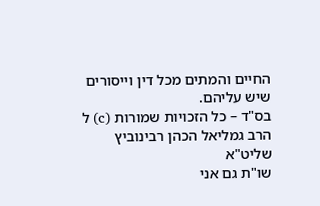החיים והמתים מכל דין וייסורים שיש עליהם.
בס"ד – כל הזכויות שמורות (c) ל הרב גמליאל הכהן רבינוביץ שליט"א
שו"ת גם אני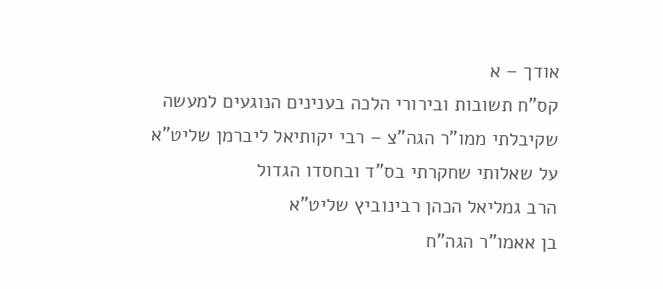אודך – א
קס"ח תשובות ובירורי הלכה בענינים הנוגעים למעשה
שקיבלתי ממו"ר הגה"צ – רבי יקותיאל ליברמן שליט"א
על שאלותי שחקרתי בס"ד ובחסדו הגדול
הרב גמליאל הכהן רבינוביץ שליט"א
בן אאמו"ר הגה"ח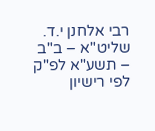רבי אלחנן י.ד. שליט"א – ב"ב – תשע"א לפ"ק
לפי רישיון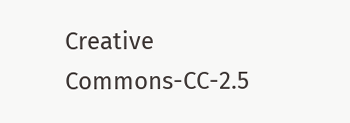Creative Commons-CC-2.5